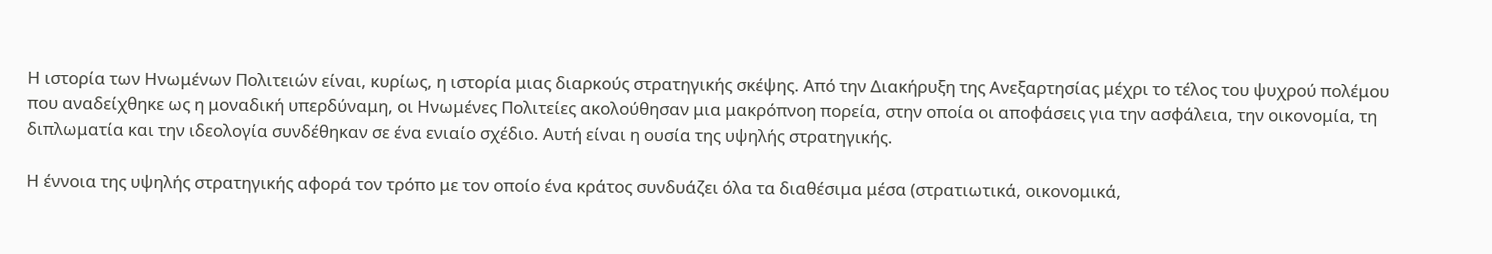Η ιστορία των Ηνωμένων Πολιτειών είναι, κυρίως, η ιστορία μιας διαρκούς στρατηγικής σκέψης. Από την Διακήρυξη της Ανεξαρτησίας μέχρι το τέλος του ψυχρού πολέμου που αναδείχθηκε ως η μοναδική υπερδύναμη, οι Ηνωμένες Πολιτείες ακολούθησαν μια μακρόπνοη πορεία, στην οποία οι αποφάσεις για την ασφάλεια, την οικονομία, τη διπλωματία και την ιδεολογία συνδέθηκαν σε ένα ενιαίο σχέδιο. Αυτή είναι η ουσία της υψηλής στρατηγικής.

Η έννοια της υψηλής στρατηγικής αφορά τον τρόπο με τον οποίο ένα κράτος συνδυάζει όλα τα διαθέσιμα μέσα (στρατιωτικά, οικονομικά,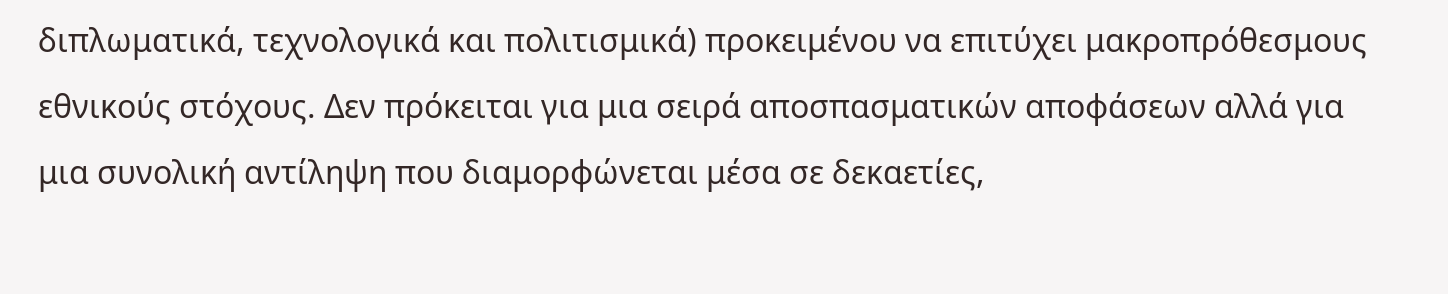διπλωματικά, τεχνολογικά και πολιτισμικά) προκειμένου να επιτύχει μακροπρόθεσμους εθνικούς στόχους. Δεν πρόκειται για μια σειρά αποσπασματικών αποφάσεων αλλά για μια συνολική αντίληψη που διαμορφώνεται μέσα σε δεκαετίες,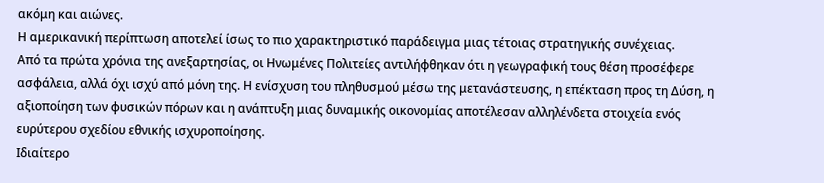ακόμη και αιώνες.
Η αμερικανική περίπτωση αποτελεί ίσως το πιο χαρακτηριστικό παράδειγμα μιας τέτοιας στρατηγικής συνέχειας.
Από τα πρώτα χρόνια της ανεξαρτησίας, οι Ηνωμένες Πολιτείες αντιλήφθηκαν ότι η γεωγραφική τους θέση προσέφερε ασφάλεια, αλλά όχι ισχύ από μόνη της. Η ενίσχυση του πληθυσμού μέσω της μετανάστευσης, η επέκταση προς τη Δύση, η αξιοποίηση των φυσικών πόρων και η ανάπτυξη μιας δυναμικής οικονομίας αποτέλεσαν αλληλένδετα στοιχεία ενός ευρύτερου σχεδίου εθνικής ισχυροποίησης.
Ιδιαίτερο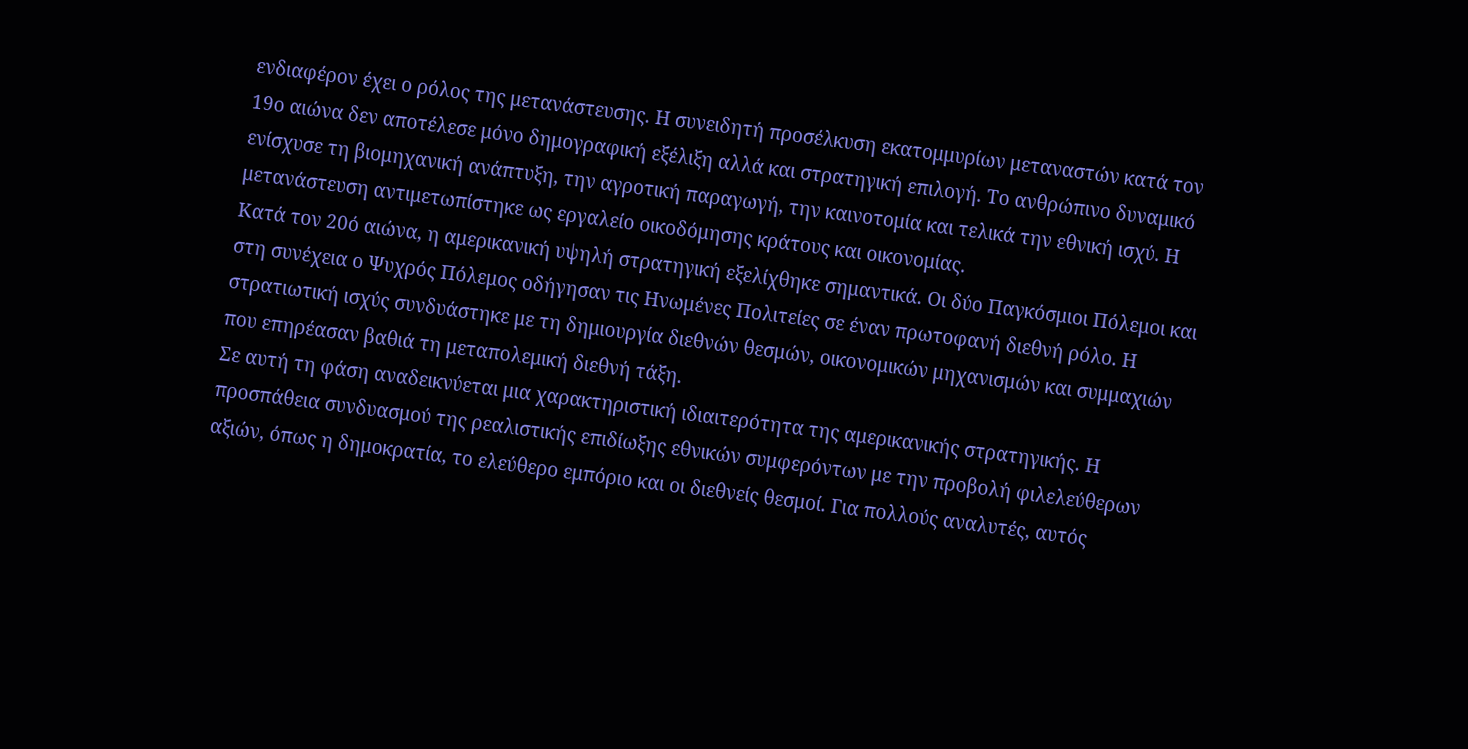ενδιαφέρον έχει ο ρόλος της μετανάστευσης. Η συνειδητή προσέλκυση εκατομμυρίων μεταναστών κατά τον 19ο αιώνα δεν αποτέλεσε μόνο δημογραφική εξέλιξη αλλά και στρατηγική επιλογή. Το ανθρώπινο δυναμικό ενίσχυσε τη βιομηχανική ανάπτυξη, την αγροτική παραγωγή, την καινοτομία και τελικά την εθνική ισχύ. Η μετανάστευση αντιμετωπίστηκε ως εργαλείο οικοδόμησης κράτους και οικονομίας.
Κατά τον 20ό αιώνα, η αμερικανική υψηλή στρατηγική εξελίχθηκε σημαντικά. Οι δύο Παγκόσμιοι Πόλεμοι και στη συνέχεια ο Ψυχρός Πόλεμος οδήγησαν τις Ηνωμένες Πολιτείες σε έναν πρωτοφανή διεθνή ρόλο. Η στρατιωτική ισχύς συνδυάστηκε με τη δημιουργία διεθνών θεσμών, οικονομικών μηχανισμών και συμμαχιών που επηρέασαν βαθιά τη μεταπολεμική διεθνή τάξη.
Σε αυτή τη φάση αναδεικνύεται μια χαρακτηριστική ιδιαιτερότητα της αμερικανικής στρατηγικής. Η προσπάθεια συνδυασμού της ρεαλιστικής επιδίωξης εθνικών συμφερόντων με την προβολή φιλελεύθερων αξιών, όπως η δημοκρατία, το ελεύθερο εμπόριο και οι διεθνείς θεσμοί. Για πολλούς αναλυτές, αυτός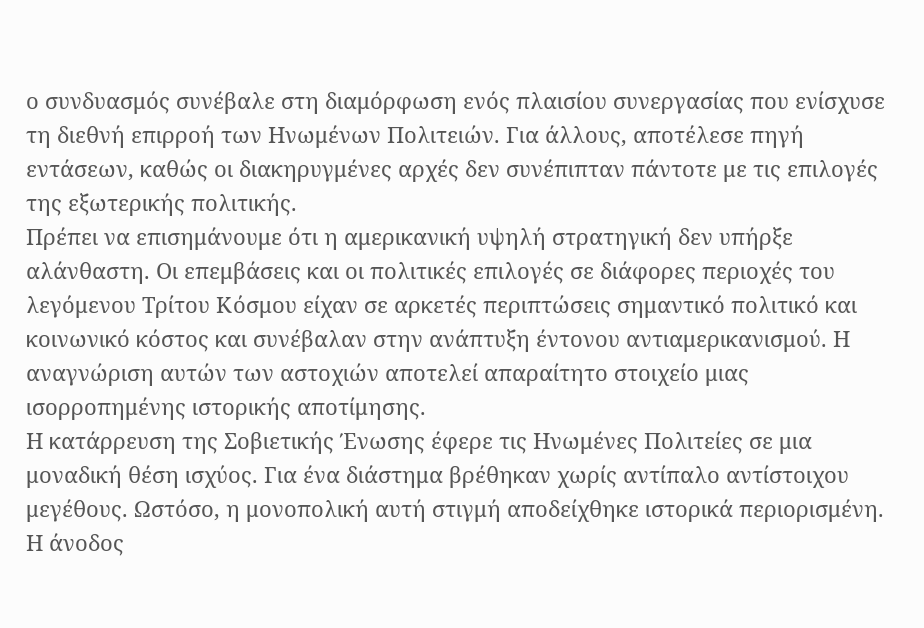ο συνδυασμός συνέβαλε στη διαμόρφωση ενός πλαισίου συνεργασίας που ενίσχυσε τη διεθνή επιρροή των Ηνωμένων Πολιτειών. Για άλλους, αποτέλεσε πηγή εντάσεων, καθώς οι διακηρυγμένες αρχές δεν συνέπιπταν πάντοτε με τις επιλογές της εξωτερικής πολιτικής.
Πρέπει να επισημάνουμε ότι η αμερικανική υψηλή στρατηγική δεν υπήρξε αλάνθαστη. Οι επεμβάσεις και οι πολιτικές επιλογές σε διάφορες περιοχές του λεγόμενου Τρίτου Κόσμου είχαν σε αρκετές περιπτώσεις σημαντικό πολιτικό και κοινωνικό κόστος και συνέβαλαν στην ανάπτυξη έντονου αντιαμερικανισμού. Η αναγνώριση αυτών των αστοχιών αποτελεί απαραίτητο στοιχείο μιας ισορροπημένης ιστορικής αποτίμησης.
Η κατάρρευση της Σοβιετικής Ένωσης έφερε τις Ηνωμένες Πολιτείες σε μια μοναδική θέση ισχύος. Για ένα διάστημα βρέθηκαν χωρίς αντίπαλο αντίστοιχου μεγέθους. Ωστόσο, η μονοπολική αυτή στιγμή αποδείχθηκε ιστορικά περιορισμένη. Η άνοδος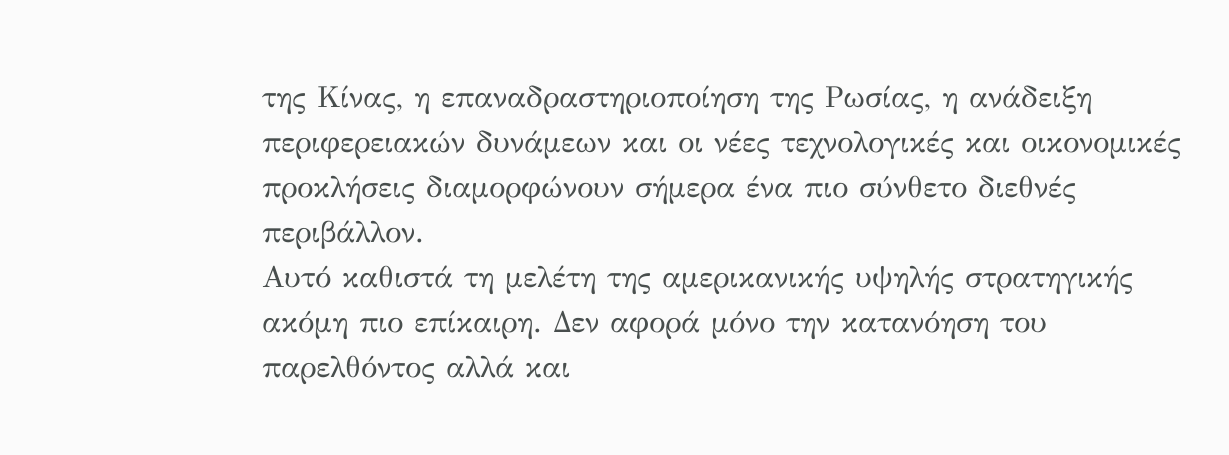της Κίνας, η επαναδραστηριοποίηση της Ρωσίας, η ανάδειξη περιφερειακών δυνάμεων και οι νέες τεχνολογικές και οικονομικές προκλήσεις διαμορφώνουν σήμερα ένα πιο σύνθετο διεθνές περιβάλλον.
Αυτό καθιστά τη μελέτη της αμερικανικής υψηλής στρατηγικής ακόμη πιο επίκαιρη. Δεν αφορά μόνο την κατανόηση του παρελθόντος αλλά και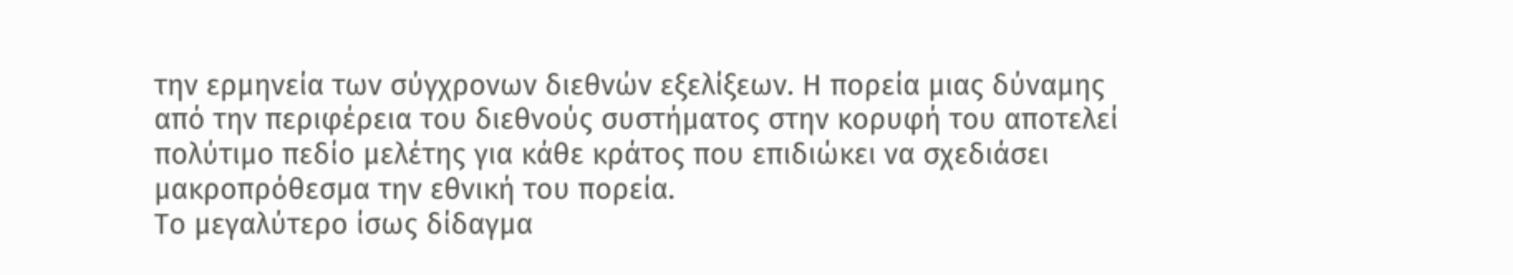την ερμηνεία των σύγχρονων διεθνών εξελίξεων. Η πορεία μιας δύναμης από την περιφέρεια του διεθνούς συστήματος στην κορυφή του αποτελεί πολύτιμο πεδίο μελέτης για κάθε κράτος που επιδιώκει να σχεδιάσει μακροπρόθεσμα την εθνική του πορεία.
Το μεγαλύτερο ίσως δίδαγμα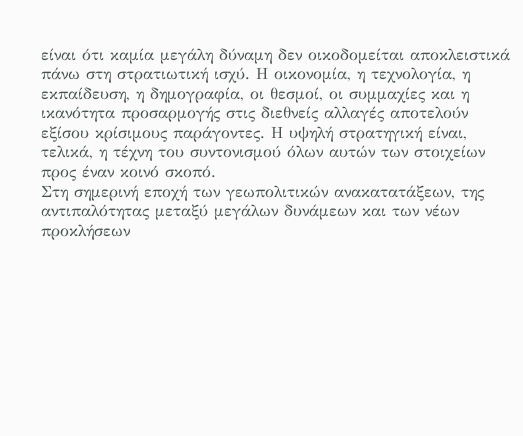είναι ότι καμία μεγάλη δύναμη δεν οικοδομείται αποκλειστικά πάνω στη στρατιωτική ισχύ. Η οικονομία, η τεχνολογία, η εκπαίδευση, η δημογραφία, οι θεσμοί, οι συμμαχίες και η ικανότητα προσαρμογής στις διεθνείς αλλαγές αποτελούν εξίσου κρίσιμους παράγοντες. Η υψηλή στρατηγική είναι, τελικά, η τέχνη του συντονισμού όλων αυτών των στοιχείων προς έναν κοινό σκοπό.
Στη σημερινή εποχή των γεωπολιτικών ανακατατάξεων, της αντιπαλότητας μεταξύ μεγάλων δυνάμεων και των νέων προκλήσεων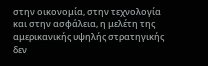στην οικονομία, στην τεχνολογία και στην ασφάλεια, η μελέτη της αμερικανικής υψηλής στρατηγικής δεν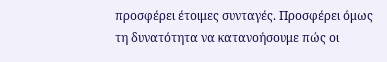προσφέρει έτοιμες συνταγές. Προσφέρει όμως τη δυνατότητα να κατανοήσουμε πώς οι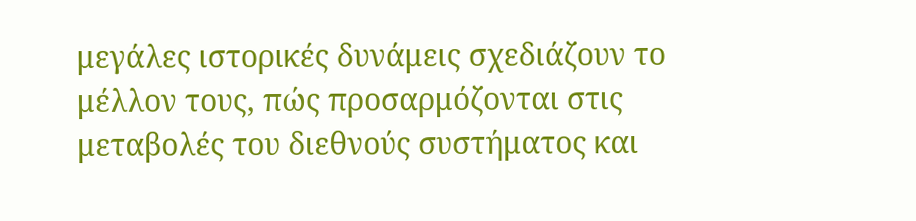μεγάλες ιστορικές δυνάμεις σχεδιάζουν το μέλλον τους, πώς προσαρμόζονται στις μεταβολές του διεθνούς συστήματος και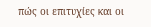πώς οι επιτυχίες και οι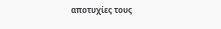αποτυχίες τους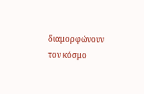διαμορφώνουν τον κόσμο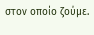στον οποίο ζούμε.